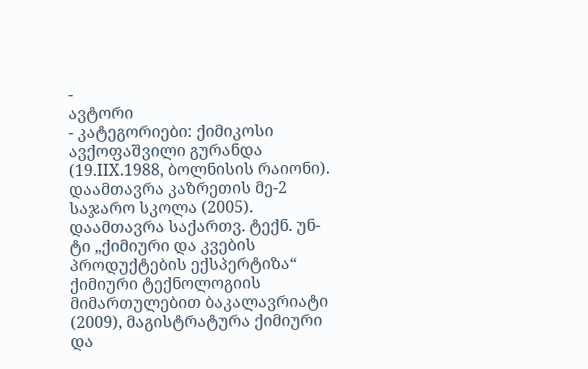-
ავტორი
- კატეგორიები: ქიმიკოსი
ავქოფაშვილი გურანდა (19.IIX.1988, ბოლნისის რაიონი). დაამთავრა კაზრეთის მე-2 საჯარო სკოლა (2005). დაამთავრა საქართვ. ტექნ. უნ-ტი „ქიმიური და კვების პროდუქტების ექსპერტიზა“ ქიმიური ტექნოლოგიის მიმართულებით ბაკალავრიატი (2009), მაგისტრატურა ქიმიური და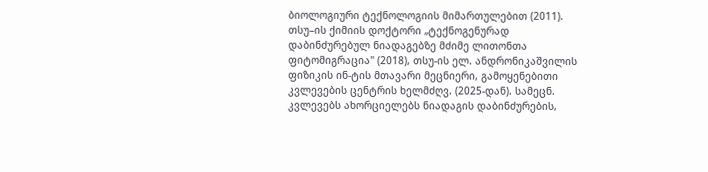ბიოლოგიური ტექნოლოგიის მიმართულებით (2011). თსუ–ის ქიმიის დოქტორი „ტექნოგენურად დაბინძურებულ ნიადაგებზე მძიმე ლითონთა ფიტომიგრაცია" (2018), თსუ-ის ელ. ანდრონიკაშვილის ფიზიკის ინ-ტის მთავარი მეცნიერი, გამოყენებითი კვლევების ცენტრის ხელმძღვ. (2025-დან). სამეცნ. კვლევებს ახორციელებს ნიადაგის დაბინძურების,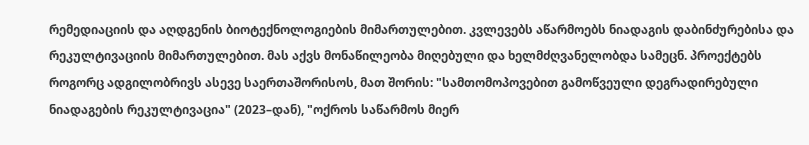რემედიაციის და აღდგენის ბიოტექნოლოგიების მიმართულებით. კვლევებს აწარმოებს ნიადაგის დაბინძურებისა და რეკულტივაციის მიმართულებით. მას აქვს მონაწილეობა მიღებული და ხელმძღვანელობდა სამეცნ. პროექტებს როგორც ადგილობრივს ასევე საერთაშორისოს, მათ შორის: "სამთომოპოვებით გამოწვეული დეგრადირებული ნიადაგების რეკულტივაცია" (2023–დან), "ოქროს საწარმოს მიერ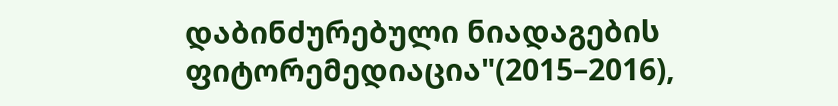დაბინძურებული ნიადაგების ფიტორემედიაცია"(2015–2016),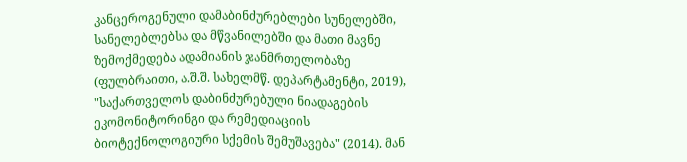კანცეროგენული დამაბინძურებლები სუნელებში, სანელებლებსა და მწვანილებში და მათი მავნე ზემოქმედება ადამიანის ჯანმრთელობაზე (ფულბრაითი, ა.შ.შ. სახელმწ. დეპარტამენტი, 2019), "საქართველოს დაბინძურებული ნიადაგების ეკომონიტორინგი და რემედიაციის ბიოტექნოლოგიური სქემის შემუშავება" (2014). მან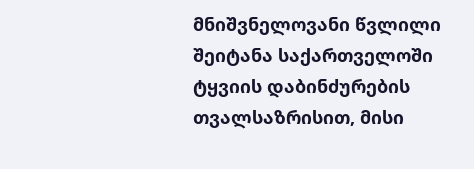მნიშვნელოვანი წვლილი შეიტანა საქართველოში ტყვიის დაბინძურების თვალსაზრისით, მისი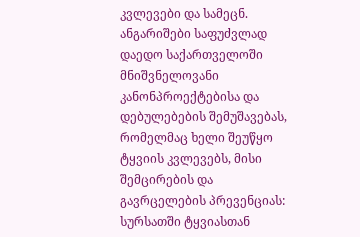კვლევები და სამეცნ. ანგარიშები საფუძვლად დაედო საქართველოში მნიშვნელოვანი კანონპროექტებისა და დებულებების შემუშავებას, რომელმაც ხელი შეუწყო ტყვიის კვლევებს, მისი შემცირების და გავრცელების პრევენციას: სურსათში ტყვიასთან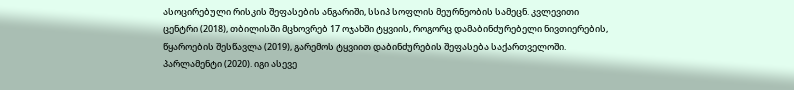ასოცირებული რისკის შეფასების ანგარიში, სსიპ სოფლის მეურნეობის სამეცნ. კვლევითი ცენტრი (2018), თბილისში მცხოვრებ 17 ოჯახში ტყვიის, როგორც დამაბინძურებელი ნივთიერების, წყაროების შესწავლა (2019), გარემოს ტყვიით დაბინძურების შეფასება საქართველოში. პარლამენტი (2020). იგი ასევე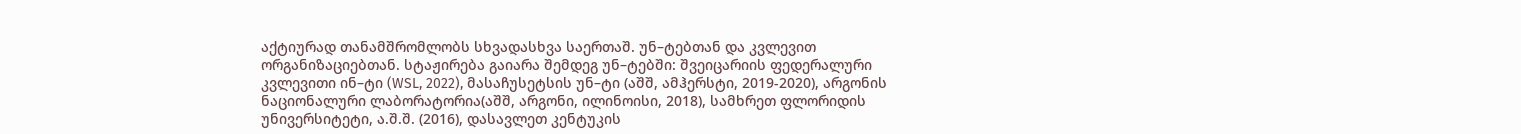აქტიურად თანამშრომლობს სხვადასხვა საერთაშ. უნ–ტებთან და კვლევით ორგანიზაციებთან. სტაჟირება გაიარა შემდეგ უნ–ტებში: შვეიცარიის ფედერალური კვლევითი ინ–ტი (WSL, 2022), მასაჩუსეტსის უნ–ტი (აშშ, ამჰერსტი, 2019-2020), არგონის ნაციონალური ლაბორატორია(აშშ, არგონი, ილინოისი, 2018), სამხრეთ ფლორიდის უნივერსიტეტი, ა.შ.შ. (2016), დასავლეთ კენტუკის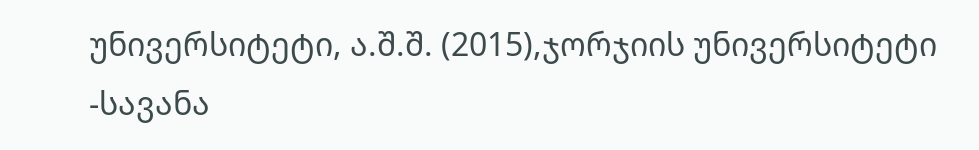უნივერსიტეტი, ა.შ.შ. (2015),ჯორჯიის უნივერსიტეტი -სავანა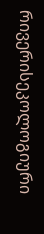რივერისეკოლოგიური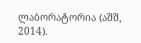ლაბორატორია (აშშ, 2014).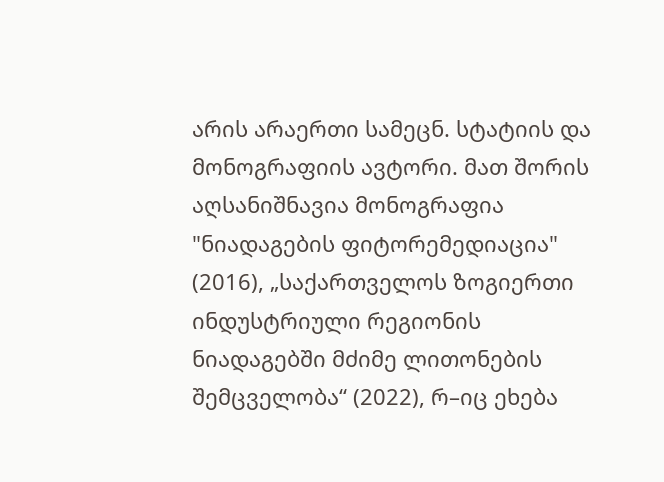არის არაერთი სამეცნ. სტატიის და მონოგრაფიის ავტორი. მათ შორის აღსანიშნავია მონოგრაფია "ნიადაგების ფიტორემედიაცია" (2016), „საქართველოს ზოგიერთი ინდუსტრიული რეგიონის ნიადაგებში მძიმე ლითონების შემცველობა“ (2022), რ–იც ეხება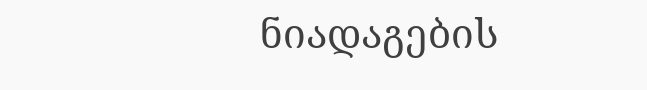ნიადაგების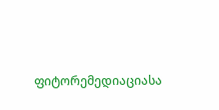ფიტორემედიაციასა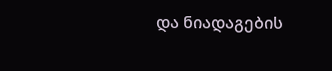და ნიადაგების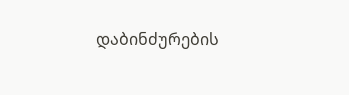დაბინძურების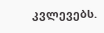კვლევებს.